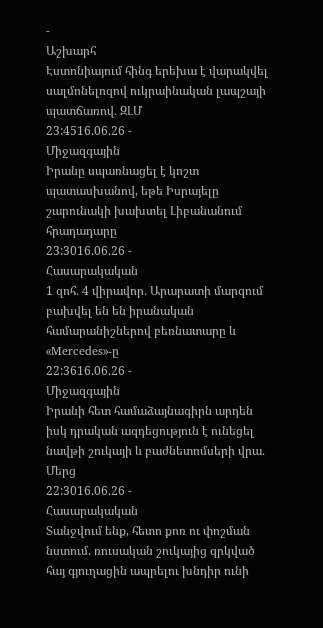-
Աշխարհ
Էստոնիայում հինգ երեխա է վարակվել սալմոնելոզով ուկրաինական լապշայի պատճառով․ ԶԼՄ
23:4516.06.26 -
Միջազգային
Իրանը սպառնացել է կոշտ պատասխանով, եթե Իսրայելը շարունակի խախտել Լիբանանում հրադադարը
23:3016.06.26 -
Հասարակական
1 զոհ․ 4 վիրավոր․ Արարատի մարզում բախվել են են իրանական համարանիշներով բեռնատարը և «Mercedes»-ը
22:3616.06.26 -
Միջազգային
Իրանի հետ համաձայնագիրն արդեն իսկ դրական ազդեցություն է ունեցել նավթի շուկայի և բաժնետոմսերի վրա․ Մերց
22:3016.06.26 -
Հասարակական
Տանջվում ենք, հետո քոռ ու փոշման նստում. ռուսական շուկայից զրկված հայ գյուղացին ապրելու խնդիր ունի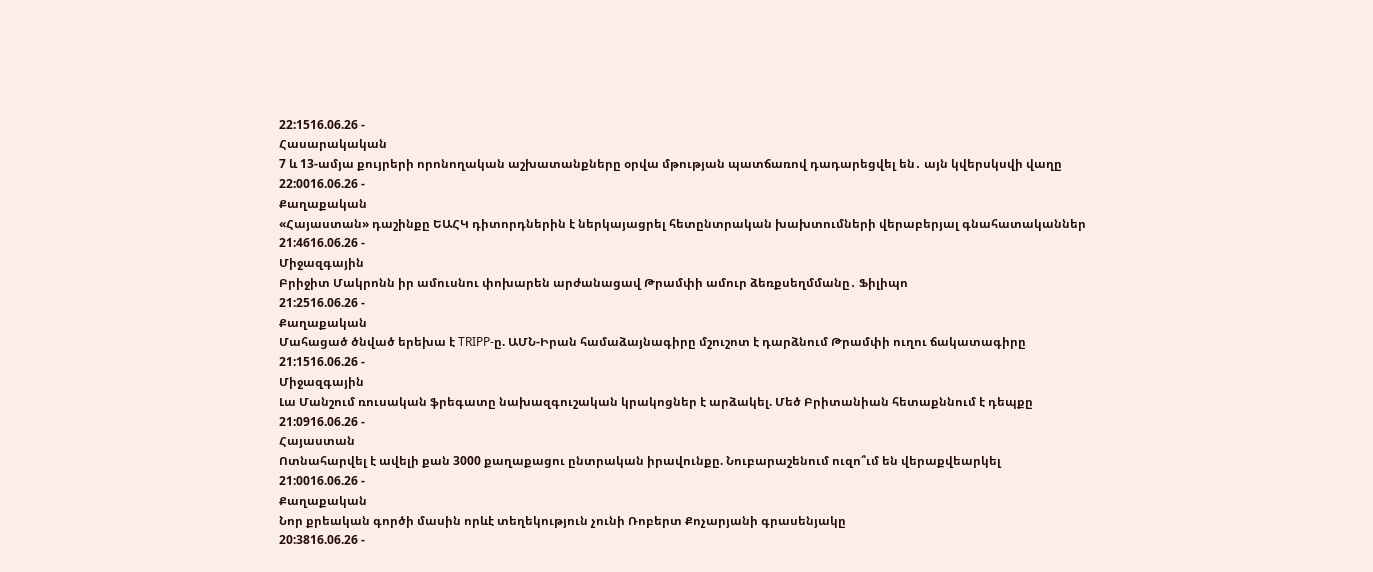22:1516.06.26 -
Հասարակական
7 և 13-ամյա քույրերի որոնողական աշխատանքները օրվա մթության պատճառով դադարեցվել են․ այն կվերսկսվի վաղը
22:0016.06.26 -
Քաղաքական
«Հայաստան» դաշինքը ԵԱՀԿ դիտորդներին է ներկայացրել հետընտրական խախտումների վերաբերյալ գնահատականներ
21:4616.06.26 -
Միջազգային
Բրիջիտ Մակրոնն իր ամուսնու փոխարեն արժանացավ Թրամփի ամուր ձեռքսեղմմանը․ Ֆիլիպո
21:2516.06.26 -
Քաղաքական
Մահացած ծնված երեխա է TRIPP-ը. ԱՄՆ-Իրան համաձայնագիրը մշուշոտ է դարձնում Թրամփի ուղու ճակատագիրը
21:1516.06.26 -
Միջազգային
Լա Մանշում ռուսական ֆրեգատը նախազգուշական կրակոցներ է արձակել. Մեծ Բրիտանիան հետաքննում է դեպքը
21:0916.06.26 -
Հայաստան
Ոտնահարվել է ավելի քան 3000 քաղաքացու ընտրական իրավունքը. Նուբարաշենում ուզո՞ւմ են վերաքվեարկել
21:0016.06.26 -
Քաղաքական
Նոր քրեական գործի մասին որևէ տեղեկություն չունի Ռոբերտ Քոչարյանի գրասենյակը
20:3816.06.26 -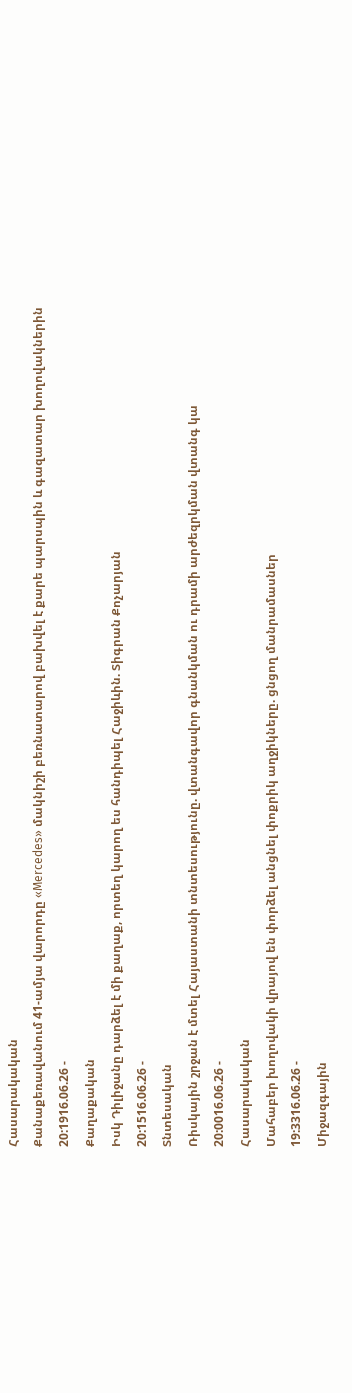Հասարակական
Քանաքեռավանում 41-ամյա վարորդը «Mercedes» մակնիշի բեռնատարով բախվել է քարե պարսպին և գազատար խողովակներին
20:1916.06.26 -
Քաղաքական
Իսկ Դիլիջանը դարձել է մի քաղաք, որտեղ կարող ես հանդիպել Հաջիևին. Տիգրան Քոչարյան
20:1516.06.26 -
Տնտեսական
Ռիսկային շրջան է մտել Հայաստանի տնտեսությունը. վտանգավոր գնանկման ու դրամի արժեզրկման վտանգ կա
20:0016.06.26 -
Հասարակական
Մահաբեր խողովակի վրայով են փորձել անցնել փոքրիկ աղջիկները. ցնցող մանրամասներ
19:3316.06.26 -
Միջազգային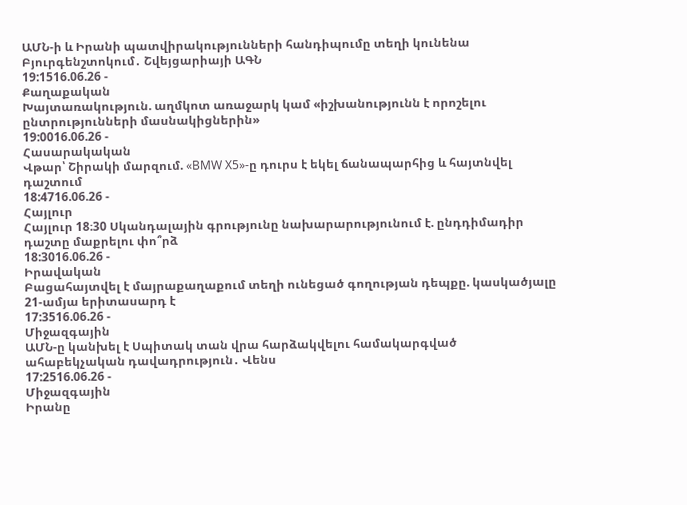ԱՄՆ-ի և Իրանի պատվիրակությունների հանդիպումը տեղի կունենա Բյուրգենշտոկում․ Շվեյցարիայի ԱԳՆ
19:1516.06.26 -
Քաղաքական
Խայտառակություն. աղմկոտ առաջարկ կամ «իշխանությունն է որոշելու ընտրությունների մասնակիցներին»
19:0016.06.26 -
Հասարակական
Վթար՝ Շիրակի մարզում. «BMW X5»-ը դուրս է եկել ճանապարհից և հայտնվել դաշտում
18:4716.06.26 -
Հայլուր
Հայլուր 18։30 Սկանդալային գրությունը նախարարությունում է. ընդդիմադիր դաշտը մաքրելու փո՞րձ
18:3016.06.26 -
Իրավական
Բացահայտվել է մայրաքաղաքում տեղի ունեցած գողության դեպքը. կասկածյալը 21-ամյա երիտասարդ է
17:3516.06.26 -
Միջազգային
ԱՄՆ-ը կանխել է Սպիտակ տան վրա հարձակվելու համակարգված ահաբեկչական դավադրություն․ Վենս
17:2516.06.26 -
Միջազգային
Իրանը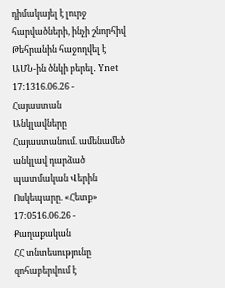դիմակայել է լուրջ հարվածների, ինչի շնորհիվ Թեհրանին հաջողվել է ԱՄՆ-ին ծնկի բերել․ Ynet
17:1316.06.26 -
Հայաստան
Անկլավները Հայաստանում. ամենամեծ անկլավ դարձած պատմական Վերին Ոսկեպարը. «Հետք»
17:0516.06.26 -
Քաղաքական
ՀՀ տնտեսությունը զոհաբերվում է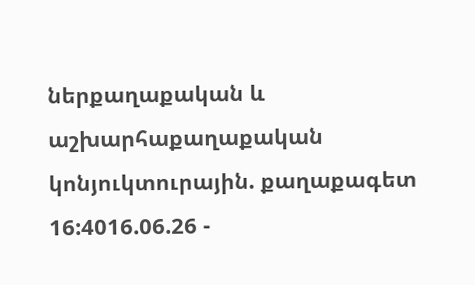ներքաղաքական և աշխարհաքաղաքական կոնյուկտուրային. քաղաքագետ
16:4016.06.26 -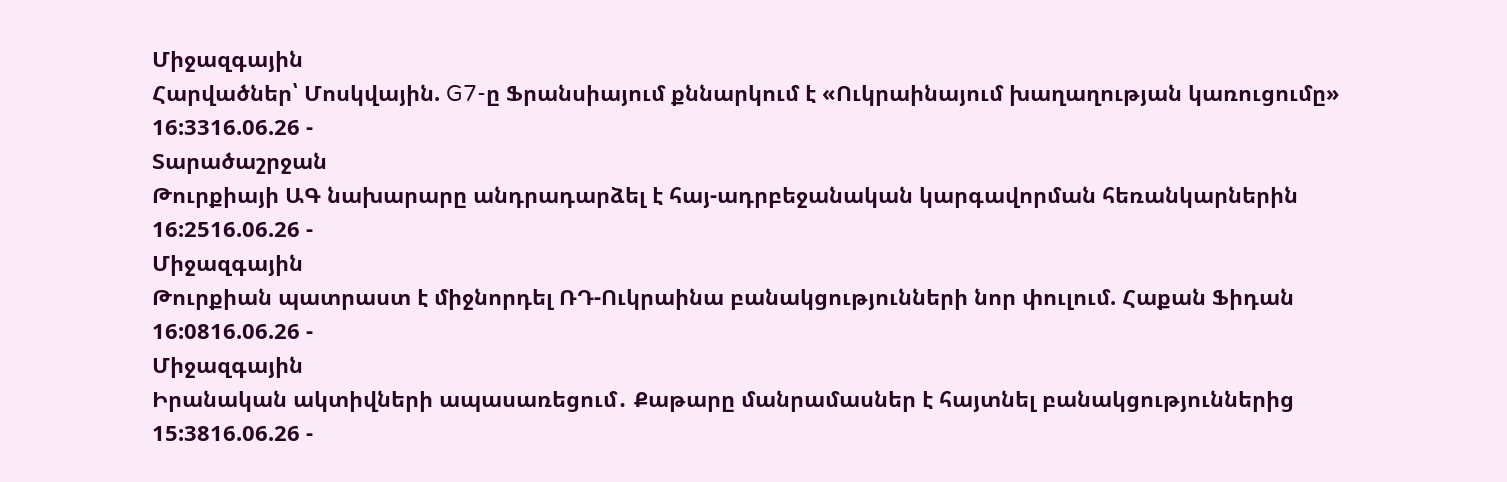Միջազգային
Հարվածներ՝ Մոսկվային. G7-ը Ֆրանսիայում քննարկում է «Ուկրաինայում խաղաղության կառուցումը»
16:3316.06.26 -
Տարածաշրջան
Թուրքիայի ԱԳ նախարարը անդրադարձել է հայ-ադրբեջանական կարգավորման հեռանկարներին
16:2516.06.26 -
Միջազգային
Թուրքիան պատրաստ է միջնորդել ՌԴ-Ուկրաինա բանակցությունների նոր փուլում. Հաքան Ֆիդան
16:0816.06.26 -
Միջազգային
Իրանական ակտիվների ապասառեցում․ Քաթարը մանրամասներ է հայտնել բանակցություններից
15:3816.06.26 -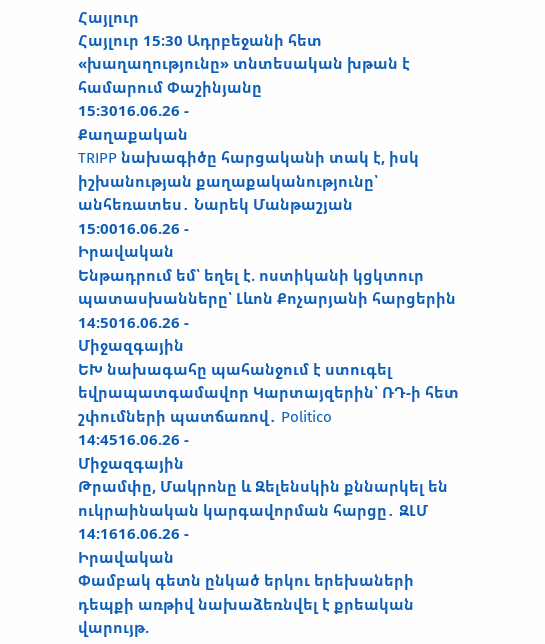Հայլուր
Հայլուր 15։30 Ադրբեջանի հետ «խաղաղությունը» տնտեսական խթան է համարում Փաշինյանը
15:3016.06.26 -
Քաղաքական
TRIPP նախագիծը հարցականի տակ է, իսկ իշխանության քաղաքականությունը՝ անհեռատես․ Նարեկ Մանթաշյան
15:0016.06.26 -
Իրավական
Ենթադրում եմ՝ եղել է. ոստիկանի կցկտուր պատասխանները՝ Լևոն Քոչարյանի հարցերին
14:5016.06.26 -
Միջազգային
ԵԽ նախագահը պահանջում է ստուգել եվրապատգամավոր Կարտայզերին՝ ՌԴ-ի հետ շփումների պատճառով․ Politico
14:4516.06.26 -
Միջազգային
Թրամփը, Մակրոնը և Զելենսկին քննարկել են ուկրաինական կարգավորման հարցը․ ԶԼՄ
14:1616.06.26 -
Իրավական
Փամբակ գետն ընկած երկու երեխաների դեպքի առթիվ նախաձեռնվել է քրեական վարույթ.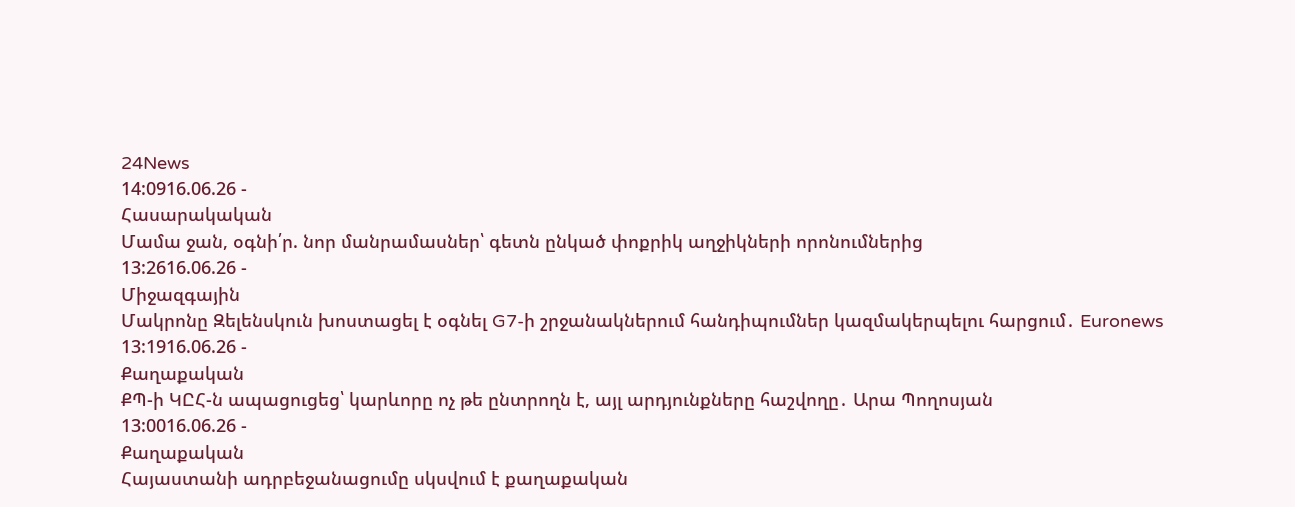24News
14:0916.06.26 -
Հասարակական
Մամա ջան, օգնի՛ր. նոր մանրամասներ՝ գետն ընկած փոքրիկ աղջիկների որոնումներից
13:2616.06.26 -
Միջազգային
Մակրոնը Զելենսկուն խոստացել է օգնել G7-ի շրջանակներում հանդիպումներ կազմակերպելու հարցում․ Euronews
13:1916.06.26 -
Քաղաքական
ՔՊ-ի ԿԸՀ-ն ապացուցեց՝ կարևորը ոչ թե ընտրողն է, այլ արդյունքները հաշվողը․ Արա Պողոսյան
13:0016.06.26 -
Քաղաքական
Հայաստանի ադրբեջանացումը սկսվում է քաղաքական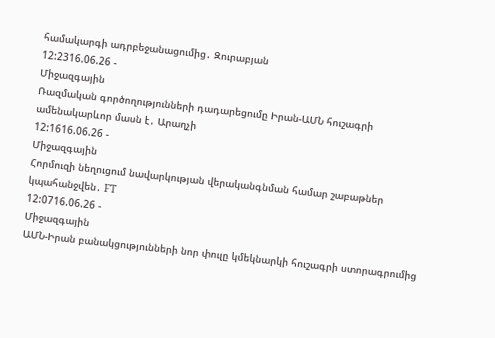համակարգի ադրբեջանացումից․ Զուրաբյան
12:2316.06.26 -
Միջազգային
Ռազմական գործողությունների դադարեցումը Իրան-ԱՄՆ հուշագրի ամենակարևոր մասն է․ Արաղչի
12:1616.06.26 -
Միջազգային
Հորմուզի նեղուցում նավարկության վերականգնման համար շաբաթներ կպահանջվեն․ FT
12:0716.06.26 -
Միջազգային
ԱՄՆ-Իրան բանակցությունների նոր փուլը կմեկնարկի հուշագրի ստորագրումից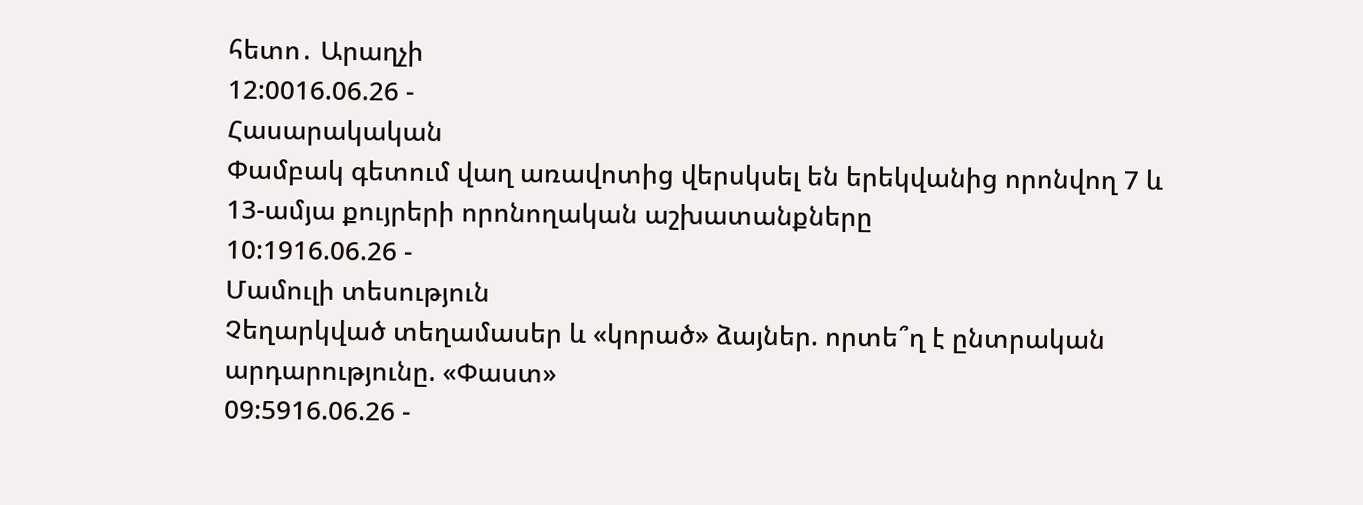հետո․ Արաղչի
12:0016.06.26 -
Հասարակական
Փամբակ գետում վաղ առավոտից վերսկսել են երեկվանից որոնվող 7 և 13-ամյա քույրերի որոնողական աշխատանքները
10:1916.06.26 -
Մամուլի տեսություն
Չեղարկված տեղամասեր և «կորած» ձայներ. որտե՞ղ է ընտրական արդարությունը. «Փաստ»
09:5916.06.26 -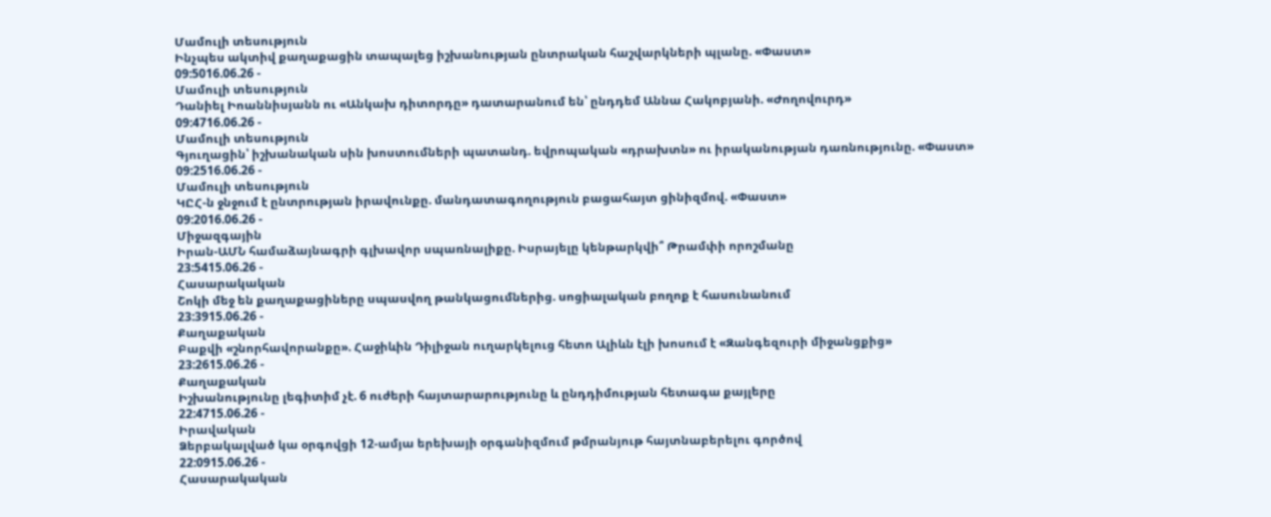Մամուլի տեսություն
Ինչպես ակտիվ քաղաքացին տապալեց իշխանության ընտրական հաշվարկների պլանը. «Փաստ»
09:5016.06.26 -
Մամուլի տեսություն
Դանիել Իոաննիսյանն ու «Անկախ դիտորդը» դատարանում են՝ ընդդեմ Աննա Հակոբյանի. «Ժողովուրդ»
09:4716.06.26 -
Մամուլի տեսություն
Գյուղացին՝ իշխանական սին խոստումների պատանդ. եվրոպական «դրախտն» ու իրականության դառնությունը. «Փաստ»
09:2516.06.26 -
Մամուլի տեսություն
ԿԸՀ-ն ջնջում է ընտրության իրավունքը. մանդատագողություն բացահայտ ցինիզմով. «Փաստ»
09:2016.06.26 -
Միջազգային
Իրան-ԱՄՆ համաձայնագրի գլխավոր սպառնալիքը. Իսրայելը կենթարկվի՞ Թրամփի որոշմանը
23:5415.06.26 -
Հասարակական
Շոկի մեջ են քաղաքացիները սպասվող թանկացումներից. սոցիալական բողոք է հասունանում
23:3915.06.26 -
Քաղաքական
Բաքվի «շնորհավորանքը». Հաջիևին Դիլիջան ուղարկելուց հետո Ալիևն էլի խոսում է «Զանգեզուրի միջանցքից»
23:2615.06.26 -
Քաղաքական
Իշխանությունը լեգիտիմ չէ. 6 ուժերի հայտարարությունը և ընդդիմության հետագա քայլերը
22:4715.06.26 -
Իրավական
Ձերբակալված կա օրգովցի 12-ամյա երեխայի օրգանիզմում թմրանյութ հայտնաբերելու գործով
22:0915.06.26 -
Հասարակական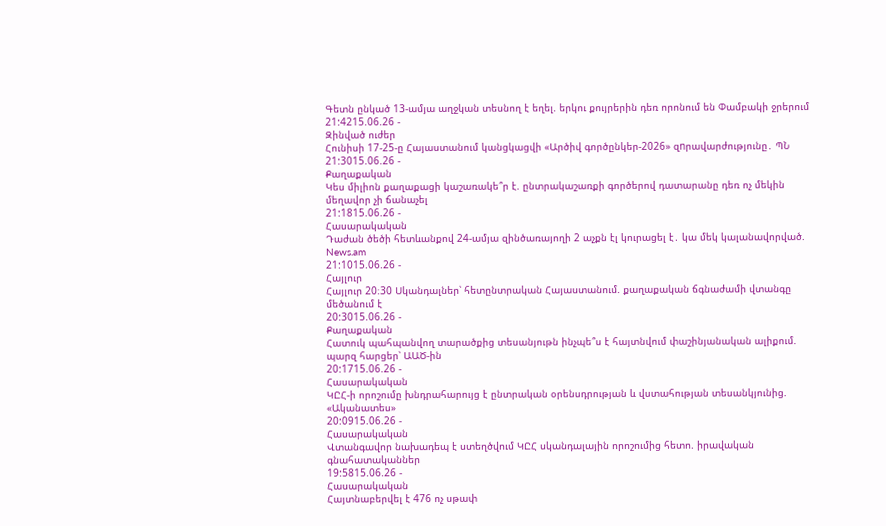Գետն ընկած 13-ամյա աղջկան տեսնող է եղել. երկու քույրերին դեռ որոնում են Փամբակի ջրերում
21:4215.06.26 -
Զինված ուժեր
Հունիսի 17-25-ը Հայաստանում կանցկացվի «Արծիվ գործընկեր-2026» զnրավարժությունը․ ՊՆ
21:3015.06.26 -
Քաղաքական
Կես միլիոն քաղաքացի կաշառակե՞ր է. ընտրակաշառքի գործերով դատարանը դեռ ոչ մեկին մեղավոր չի ճանաչել
21:1815.06.26 -
Հասարակական
Դաժան ծեծի հետևանքով 24-ամյա զինծառայողի 2 աչքն էլ կուրացել է․ կա մեկ կալանավորված. News.am
21:1015.06.26 -
Հայլուր
Հայլուր 20։30 Սկանդալներ՝ հետընտրական Հայաստանում. քաղաքական ճգնաժամի վտանգը մեծանում է
20:3015.06.26 -
Քաղաքական
Հատուկ պահպանվող տարածքից տեսանյութն ինչպե՞ս է հայտնվում փաշինյանական ալիքում. պարզ հարցեր՝ ԱԱԾ-ին
20:1715.06.26 -
Հասարակական
ԿԸՀ-ի որոշումը խնդրահարույց է ընտրական օրենսդրության և վստահության տեսանկյունից. «Ականատես»
20:0915.06.26 -
Հասարակական
Վտանգավոր նախադեպ է ստեղծվում ԿԸՀ սկանդալային որոշումից հետո. իրավական գնահատականներ
19:5815.06.26 -
Հասարակական
Հայտնաբերվել է 476 ոչ սթափ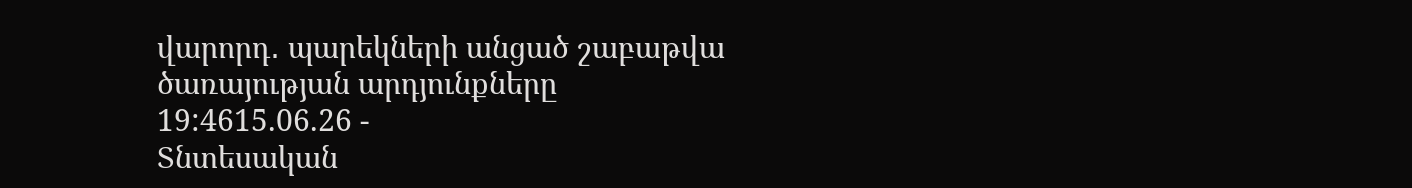վարորդ․ պարեկների անցած շաբաթվա ծառայության արդյունքները
19:4615.06.26 -
Տնտեսական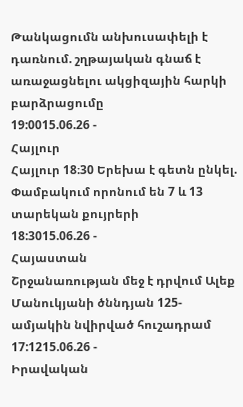Թանկացումն անխուսափելի է դառնում. շղթայական գնաճ է առաջացնելու ակցիզային հարկի բարձրացումը
19:0015.06.26 -
Հայլուր
Հայլուր 18։30 Երեխա է գետն ընկել. Փամբակում որոնում են 7 և 13 տարեկան քույրերի
18:3015.06.26 -
Հայաստան
Շրջանառության մեջ է դրվում Ալեք Մանուկյանի ծննդյան 125-ամյակին նվիրված հուշադրամ
17:1215.06.26 -
Իրավական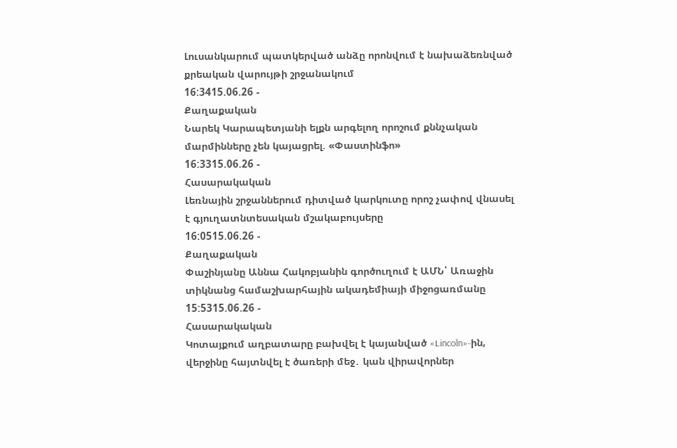Լուսանկարում պատկերված անձը որոնվում է նախաձեռնված քրեական վարույթի շրջանակում
16:3415.06.26 -
Քաղաքական
Նարեկ Կարապետյանի ելքն արգելող որոշում քննչական մարմինները չեն կայացրել. «Փաստինֆո»
16:3315.06.26 -
Հասարակական
Լեռնային շրջաններում դիտված կարկուտը որոշ չափով վնասել է գյուղատնտեսական մշակաբույսերը
16:0515.06.26 -
Քաղաքական
Փաշինյանը Աննա Հակոբյանին գործուղում է ԱՄՆ՝ Առաջին տիկնանց համաշխարհային ակադեմիայի միջոցառմանը
15:5315.06.26 -
Հասարակական
Կոտայքում աղբատարը բախվել է կայանված «Lincoln»-ին, վերջինը հայտնվել է ծառերի մեջ․ կան վիրավորներ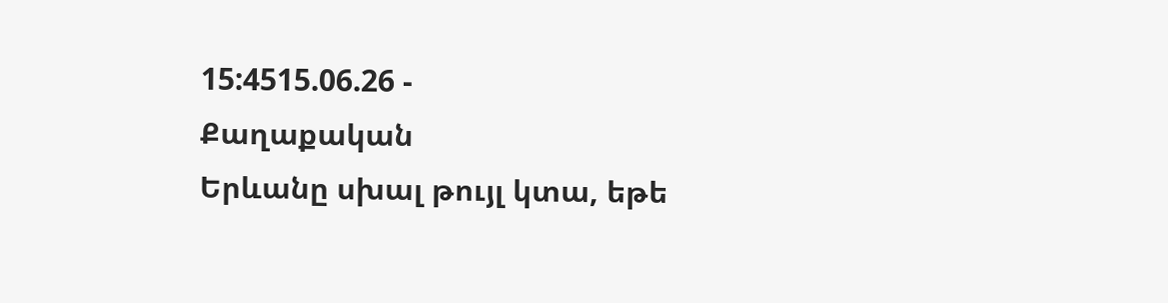15:4515.06.26 -
Քաղաքական
Երևանը սխալ թույլ կտա, եթե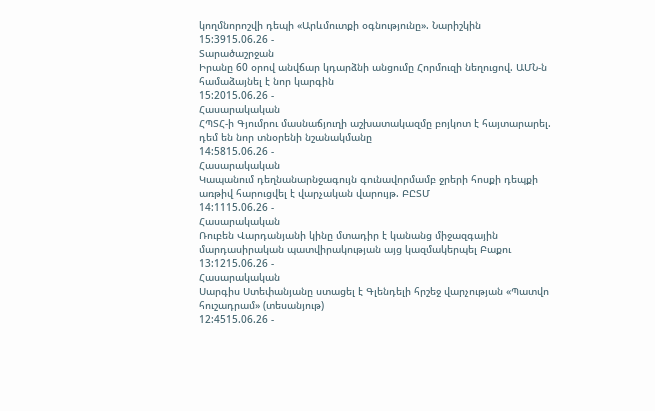կողմնորոշվի դեպի «Արևմուտքի օգնությունը». Նարիշկին
15:3915.06.26 -
Տարածաշրջան
Իրանը 60 օրով անվճար կդարձնի անցումը Հորմուզի նեղուցով. ԱՄՆ-ն համաձայնել է նոր կարգին
15:2015.06.26 -
Հասարակական
ՀՊՏՀ-ի Գյումրու մասնաճյուղի աշխատակազմը բոյկոտ է հայտարարել. դեմ են նոր տնօրենի նշանակմանը
14:5815.06.26 -
Հասարակական
Կապանում դեղնանարնջագույն գունավորմամբ ջրերի հոսքի դեպքի առթիվ հարուցվել է վարչական վարույթ. ԲԸՏՄ
14:1115.06.26 -
Հասարակական
Ռուբեն Վարդանյանի կինը մտադիր է կանանց միջազգային մարդասիրական պատվիրակության այց կազմակերպել Բաքու
13:1215.06.26 -
Հասարակական
Սարգիս Ստեփանյանը ստացել է Գլենդելի հրշեջ վարչության «Պատվո հուշադրամ» (տեսանյութ)
12:4515.06.26 -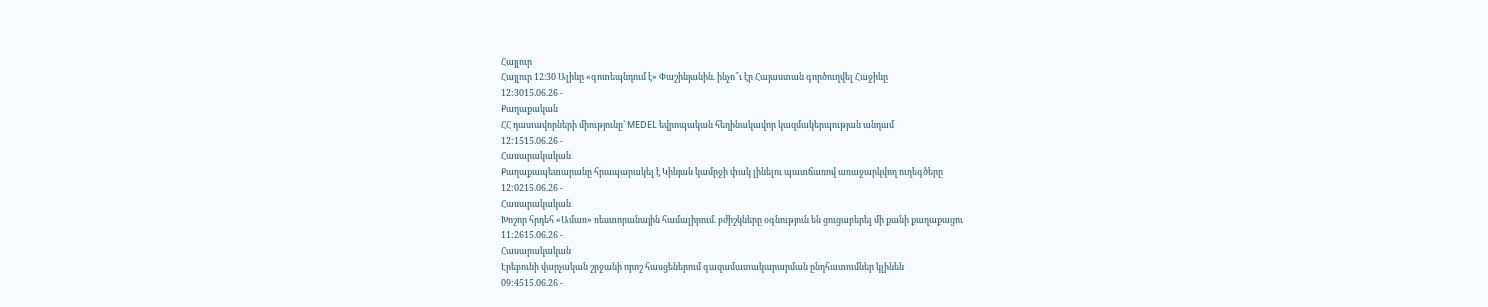Հայլուր
Հայլուր 12։30 Ալիևը «գոտեպնդում է» Փաշինյանին. ինչո՞ւ էր Հայաստան գործուղվել Հաջիևը
12:3015.06.26 -
Քաղաքական
ՀՀ դատավորների միությունը՝ MEDEL եվրոպական հեղինակավոր կազմակերպության անդամ
12:1515.06.26 -
Հասարակական
Քաղաքապետարանը հրապարակել է Կիևյան կամրջի փակ լինելու պատճառով առաջարկվող ուղեգծերը
12:0215.06.26 -
Հասարակական
Խոշոր հրդեհ «Ամառ» ռեստորանային համալիրում. բժիշկները օգնություն են ցուցաբերել մի քանի քաղաքացու
11:2615.06.26 -
Հասարակական
Էրեբունի վարչական շրջանի որոշ հասցեներում գազամատակարարման ընդհատումներ կլինեն
09:4515.06.26 -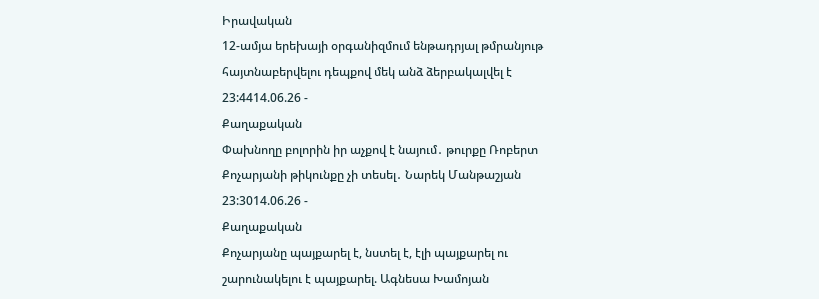Իրավական
12-ամյա երեխայի օրգանիզմում ենթադրյալ թմրանյութ հայտնաբերվելու դեպքով մեկ անձ ձերբակալվել է
23:4414.06.26 -
Քաղաքական
Փախնողը բոլորին իր աչքով է նայում․ թուրքը Ռոբերտ Քոչարյանի թիկունքը չի տեսել․ Նարեկ Մանթաշյան
23:3014.06.26 -
Քաղաքական
Քոչարյանը պայքարել է, նստել է, էլի պայքարել ու շարունակելու է պայքարել. Ագնեսա Խամոյան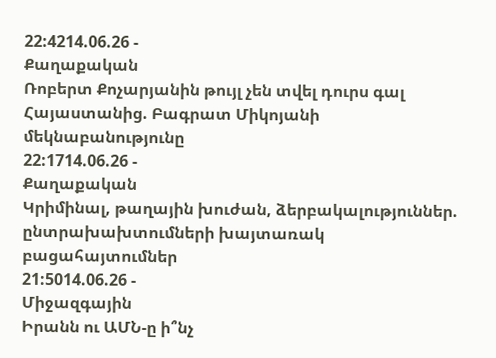22:4214.06.26 -
Քաղաքական
Ռոբերտ Քոչարյանին թույլ չեն տվել դուրս գալ Հայաստանից. Բագրատ Միկոյանի մեկնաբանությունը
22:1714.06.26 -
Քաղաքական
Կրիմինալ, թաղային խուժան, ձերբակալություններ. ընտրախախտումների խայտառակ բացահայտումներ
21:5014.06.26 -
Միջազգային
Իրանն ու ԱՄՆ-ը ի՞նչ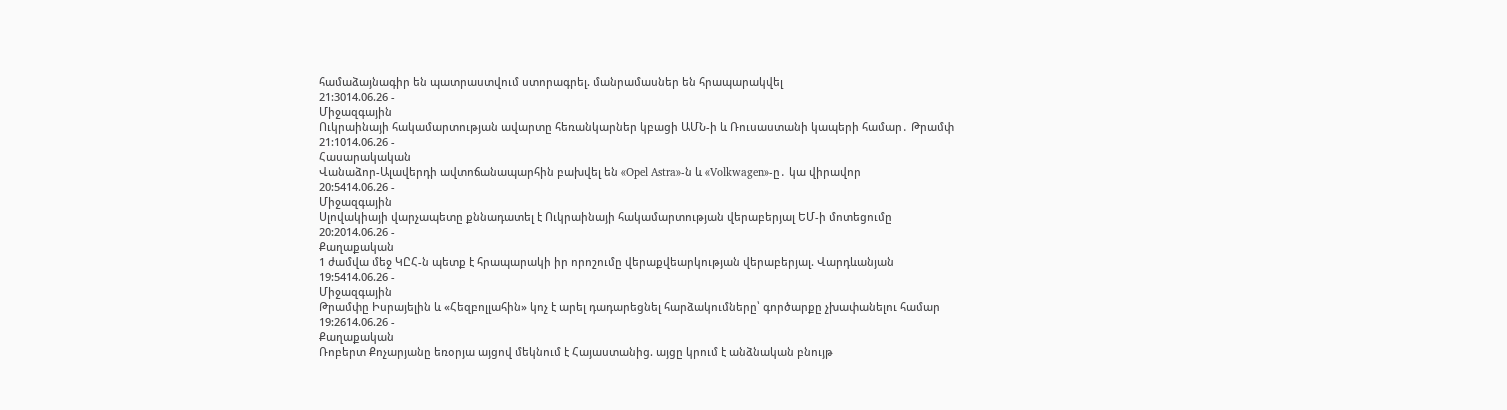համաձայնագիր են պատրաստվում ստորագրել. մանրամասներ են հրապարակվել
21:3014.06.26 -
Միջազգային
Ուկրաինայի հակամարտության ավարտը հեռանկարներ կբացի ԱՄՆ-ի և Ռուսաստանի կապերի համար․ Թրամփ
21:1014.06.26 -
Հասարակական
Վանաձոր-Ալավերդի ավտոճանապարհին բախվել են «Opel Astra»-ն և «Volkwagen»-ը․ կա վիրավոր
20:5414.06.26 -
Միջազգային
Սլովակիայի վարչապետը քննադատել է Ուկրաինայի հակամարտության վերաբերյալ ԵՄ-ի մոտեցումը
20:2014.06.26 -
Քաղաքական
1 ժամվա մեջ ԿԸՀ-ն պետք է հրապարակի իր որոշումը վերաքվեարկության վերաբերյալ. Վարդևանյան
19:5414.06.26 -
Միջազգային
Թրամփը Իսրայելին և «Հեզբոլլահին» կոչ է արել դադարեցնել հարձակումները՝ գործարքը չխափանելու համար
19:2614.06.26 -
Քաղաքական
Ռոբերտ Քոչարյանը եռօրյա այցով մեկնում է Հայաստանից. այցը կրում է անձնական բնույթ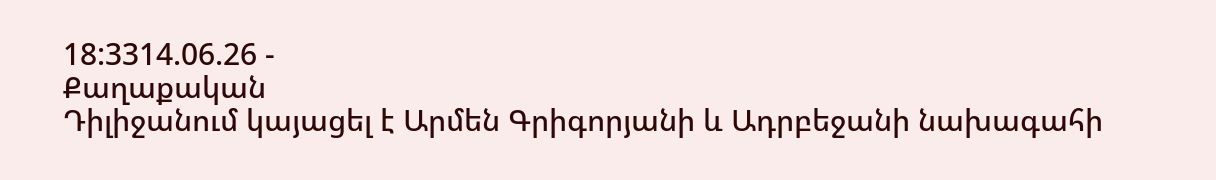18:3314.06.26 -
Քաղաքական
Դիլիջանում կայացել է Արմեն Գրիգորյանի և Ադրբեջանի նախագահի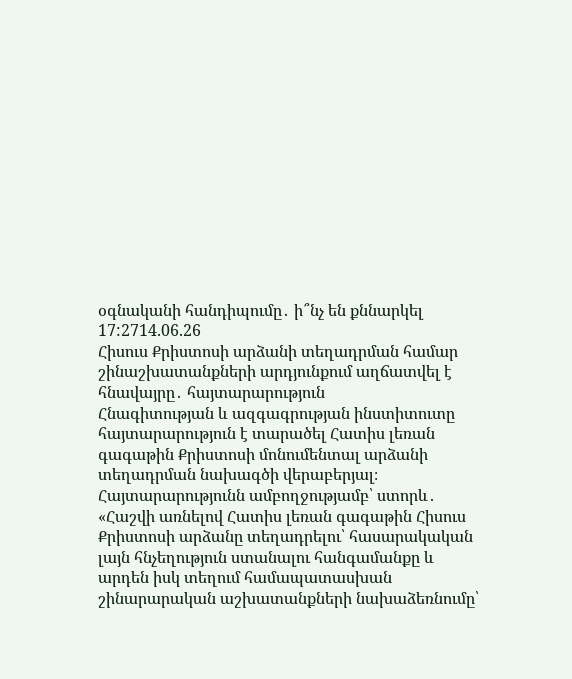օգնականի հանդիպումը․ ի՞նչ են քննարկել
17:2714.06.26
Հիսուս Քրիստոսի արձանի տեղադրման համար շինաշխատանքների արդյունքում աղճատվել է հնավայրը․ հայտարարություն
Հնագիտության և ազգագրության ինստիտուտը հայտարարություն է տարածել Հատիս լեռան գագաթին Քրիստոսի մոնումենտալ արձանի տեղադրման նախագծի վերաբերյալ։
Հայտարարությունն ամբողջությամբ՝ ստորև․
«Հաշվի առնելով Հատիս լեռան գագաթին Հիսուս Քրիստոսի արձանը տեղադրելու՝ հասարակական լայն հնչեղություն ստանալու հանգամանքը և արդեն իսկ տեղում համապատասխան շինարարական աշխատանքների նախաձեռնումը՝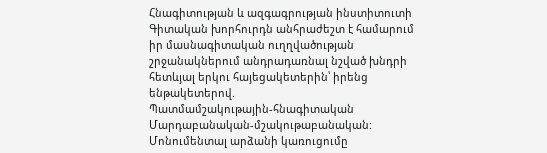Հնագիտության և ազգագրության ինստիտուտի Գիտական խորհուրդն անհրաժեշտ է համարում իր մասնագիտական ուղղվածության շրջանակներում անդրադառնալ նշված խնդրի հետևյալ երկու հայեցակետերին՝ իրենց ենթակետերով.
Պատմամշակութային-հնագիտական
Մարդաբանական-մշակութաբանական:
Մոնումենտալ արձանի կառուցումը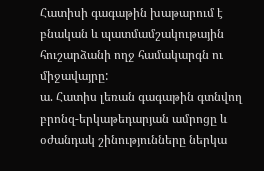Հատիսի գագաթին խաթարում է բնական և պատմամշակութային հուշարձանի ողջ համակարգն ու միջավայրը:
ա. Հատիս լեռան գագաթին գտնվող բրոնզ-երկաթեդարյան ամրոցը և օժանդակ շինությունները ներկա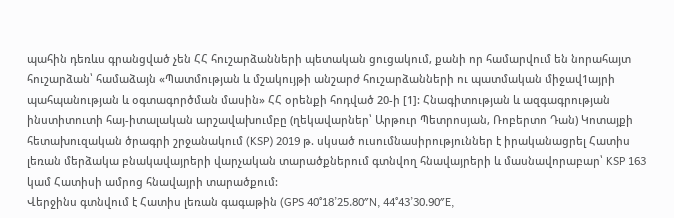պահին դեռևս գրանցված չեն ՀՀ հուշարձանների պետական ցուցակում, քանի որ համարվում են նորահայտ հուշարձան՝ համաձայն «Պատմության և մշակույթի անշարժ հուշարձանների ու պատմական միջավ1այրի պահպանության և օգտագործման մասին» ՀՀ օրենքի հոդված 20-ի [1]: Հնագիտության և ազգագրության ինստիտուտի հայ-իտալական արշավախումբը (ղեկավարներ՝ Արթուր Պետրոսյան, Ռոբերտո Դան) Կոտայքի հետախուզական ծրագրի շրջանակում (KSP) 2019 թ. սկսած ուսումնասիրություններ է իրականացրել Հատիս լեռան մերձակա բնակավայրերի վարչական տարածքներում գտնվող հնավայրերի և մասնավորաբար՝ KSP 163 կամ Հատիսի ամրոց հնավայրի տարածքում:
Վերջինս գտնվում է Հատիս լեռան գագաթին (GPS 40°18’25.80″N, 44°43’30.90″E,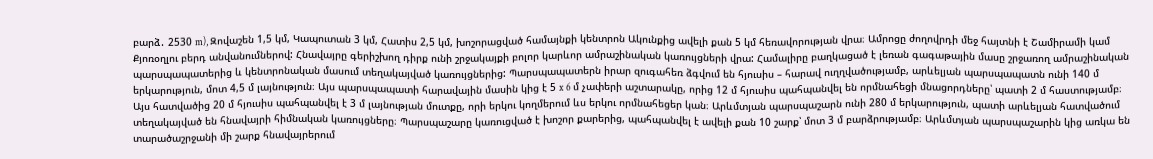բարձ․ 2530 m), Զովաշեն 1,5 կմ, Կապուտան 3 կմ, Հատիս 2,5 կմ, խոշորացված համայնքի կենտրոն Ակունքից ավելի քան 5 կմ հեռավորության վրա։ Ամրոցը ժողովրդի մեջ հայտնի է Շամիրամի կամ Քյոռօղլու բերդ անվանումներով: Հնավայրը գերիշխող դիրք ունի շրջակայքի բոլոր կարևոր ամրաշինական կառույցների վրա: Համալիրը բաղկացած է լեռան գագաթային մասը շրջառող ամրաշինական պարսպապատերից և կենտրոնական մասում տեղակայված կառույցներից: Պարսպապատերն իրար զուգահեռ ձգվում են հյուսիս – հարավ ուղղվածությամբ, արևելյան պարսպապատն ունի 140 մ երկարություն, մոտ 4,5 մ լայնություն։ Այս պարսպապատի հարավային մասին կից է 5 x 6 մ չափերի աշտարակը, որից 12 մ հյուսիս պահպանվել են որմնահեցի մնացորդները՝ պատի 2 մ հաստությամբ։ Այս հատվածից 20 մ հյուսիս պահպանվել է 3 մ լայնության մուտքը, որի երկու կողմերում ևս երկու որմնահեցեր կան։ Արևմտյան պարսպաշարն ունի 280 մ երկարություն, պատի արևելյան հատվածում տեղակայված են հնավայրի հիմնական կառույցները։ Պարսպաշարը կառուցված է խոշոր քարերից, պահպանվել է ավելի քան 10 շարք՝ մոտ 3 մ բարձրությամբ։ Արևմտյան պարսպաշարին կից առկա են տարածաշրջանի մի շարք հնավայրերում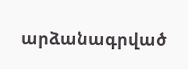արձանագրված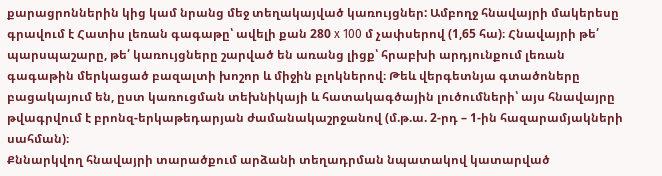քարացրոններին կից կամ նրանց մեջ տեղակայված կառույցներ: Ամբողջ հնավայրի մակերեսը գրավում է Հատիս լեռան գագաթը՝ ավելի քան 280 x 100 մ չափսերով (1,65 հա)։ Հնավայրի թե՛ պարսպաշարը, թե՛ կառույցները շարված են առանց լիցք՝ հրաբխի արդյունքում լեռան գագաթին մերկացած բազալտի խոշոր և միջին բլոկներով։ Թեև վերգետնյա գտածոները բացակայում են, ըստ կառուցման տեխնիկայի և հատակագծային լուծումների՝ այս հնավայրը թվագրվում է բրոնզ-երկաթեդարյան ժամանակաշրջանով (մ.թ.ա. 2-րդ – 1-ին հազարամյակների սահման)։
Քննարկվող հնավայրի տարածքում արձանի տեղադրման նպատակով կատարված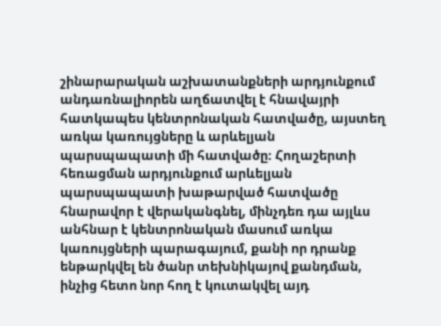շինարարական աշխատանքների արդյունքում անդառնալիորեն աղճատվել է հնավայրի հատկապես կենտրոնական հատվածը, այստեղ առկա կառույցները և արևելյան պարսպապատի մի հատվածը։ Հողաշերտի հեռացման արդյունքում արևելյան պարսպապատի խաթարված հատվածը հնարավոր է վերականգնել, մինչդեռ դա այլևս անհնար է կենտրոնական մասում առկա կառույցների պարագայում, քանի որ դրանք ենթարկվել են ծանր տեխնիկայով քանդման, ինչից հետո նոր հող է կուտակվել այդ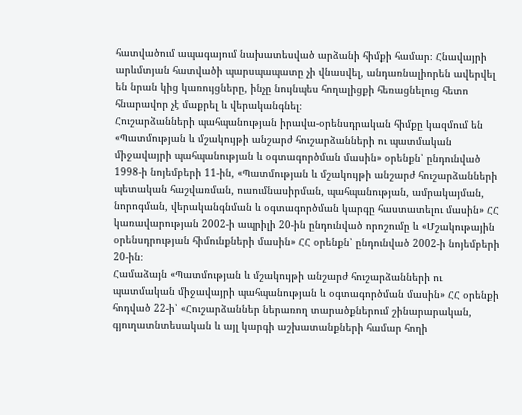հատվածում ապագայում նախատեսված արձանի հիմքի համար։ Հնավայրի արևմտյան հատվածի պարսպապատը չի վնասվել, անդառնալիորեն ավերվել են նրան կից կառույցները, ինչը նույնպես հողալիցքի հեռացնելուց հետո հնարավոր չէ մաքրել և վերականգնել։
Հուշարձանների պահպանության իրավա-օրենսդրական հիմքը կազմում են «Պատմության և մշակույթի անշարժ հուշարձանների ու պատմական միջավայրի պահպանության և օգտագործման մասին» օրենքն՝ ընդունված 1998-ի նոյեմբերի 11-ին, «Պատմության և մշակույթի անշարժ հուշարձանների պետական հաշվառման, ուսումնասիրման, պահպանության, ամրակայման, նորոգման, վերականգնման և օգտագործման կարգը հաստատելու մասին» ՀՀ կառավարության 2002-ի ապրիլի 20-ին ընդունված որոշումը և «Մշակութային օրենսդրության հիմունքների մասին» ՀՀ օրենքն՝ ընդունված 2002-ի նոյեմբերի 20-ին։
Համաձայն «Պատմության և մշակույթի անշարժ հուշարձանների ու պատմական միջավայրի պահպանության և օգտագործման մասին» ՀՀ օրենքի հոդված 22-ի՝ «Հուշարձաններ ներառող տարածքներում շինարարական, գյուղատնտեսական և այլ կարգի աշխատանքների համար հողի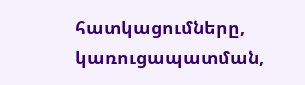հատկացումները, կառուցապատման,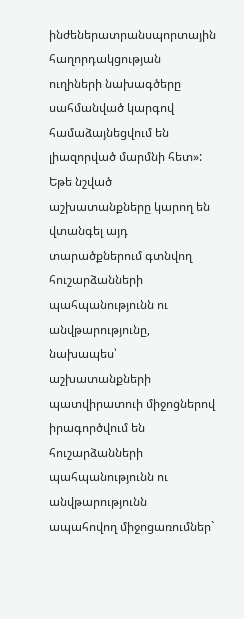ինժեներատրանսպորտային հաղորդակցության ուղիների նախագծերը սահմանված կարգով համաձայնեցվում են լիազորված մարմնի հետ»:
Եթե նշված աշխատանքները կարող են վտանգել այդ տարածքներում գտնվող հուշարձանների պահպանությունն ու անվթարությունը, նախապես՝ աշխատանքների պատվիրատուի միջոցներով իրագործվում են հուշարձանների պահպանությունն ու անվթարությունն ապահովող միջոցառումներ`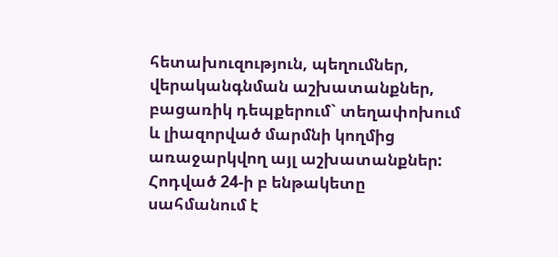հետախուզություն, պեղումներ, վերականգնման աշխատանքներ, բացառիկ դեպքերում` տեղափոխում և լիազորված մարմնի կողմից առաջարկվող այլ աշխատանքներ:
Հոդված 24-ի բ ենթակետը սահմանում է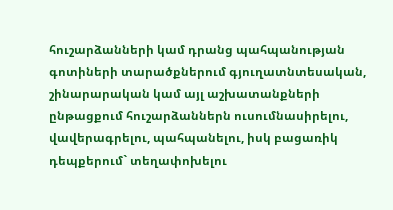հուշարձանների կամ դրանց պահպանության գոտիների տարածքներում գյուղատնտեսական, շինարարական կամ այլ աշխատանքների ընթացքում հուշարձաններն ուսումնասիրելու, վավերագրելու, պահպանելու, իսկ բացառիկ դեպքերում` տեղափոխելու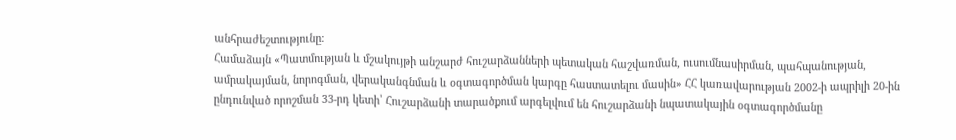անհրաժեշտությունը։
Համաձայն «Պատմության և մշակույթի անշարժ հուշարձանների պետական հաշվառման, ուսումնասիրման, պահպանության, ամրակայման, նորոգման, վերականգնման և օգտագործման կարգը հաստատելու մասին» ՀՀ կառավարության 2002-ի ապրիլի 20-ին ընդունված որոշման 33-րդ կետի՝ Հուշարձանի տարածքում արգելվում են հուշարձանի նպատակային օգտագործմանը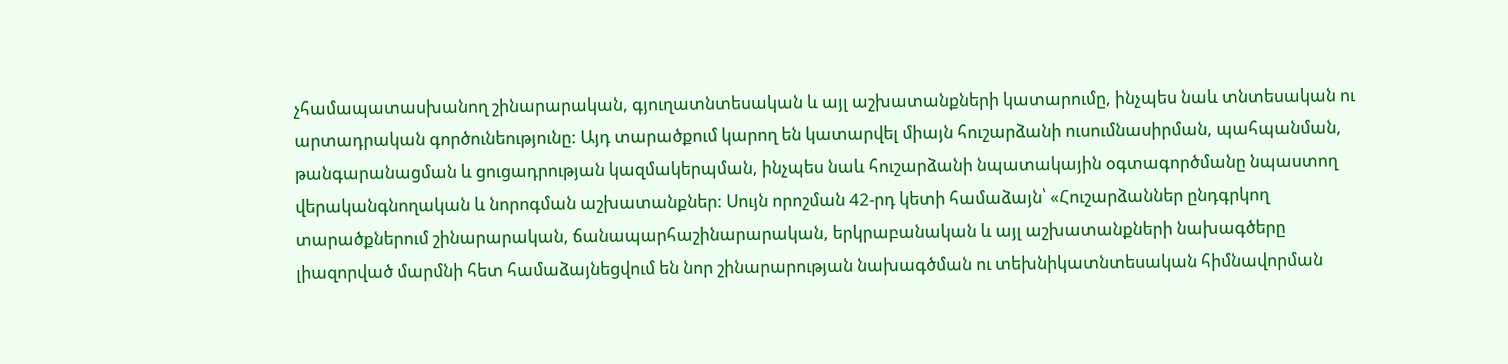չհամապատասխանող շինարարական, գյուղատնտեսական և այլ աշխատանքների կատարումը, ինչպես նաև տնտեսական ու արտադրական գործունեությունը: Այդ տարածքում կարող են կատարվել միայն հուշարձանի ուսումնասիրման, պահպանման, թանգարանացման և ցուցադրության կազմակերպման, ինչպես նաև հուշարձանի նպատակային օգտագործմանը նպաստող վերականգնողական և նորոգման աշխատանքներ: Սույն որոշման 42-րդ կետի համաձայն՝ «Հուշարձաններ ընդգրկող տարածքներում շինարարական, ճանապարհաշինարարական, երկրաբանական և այլ աշխատանքների նախագծերը լիազորված մարմնի հետ համաձայնեցվում են նոր շինարարության նախագծման ու տեխնիկատնտեսական հիմնավորման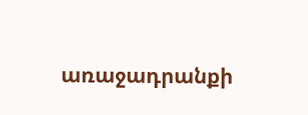առաջադրանքի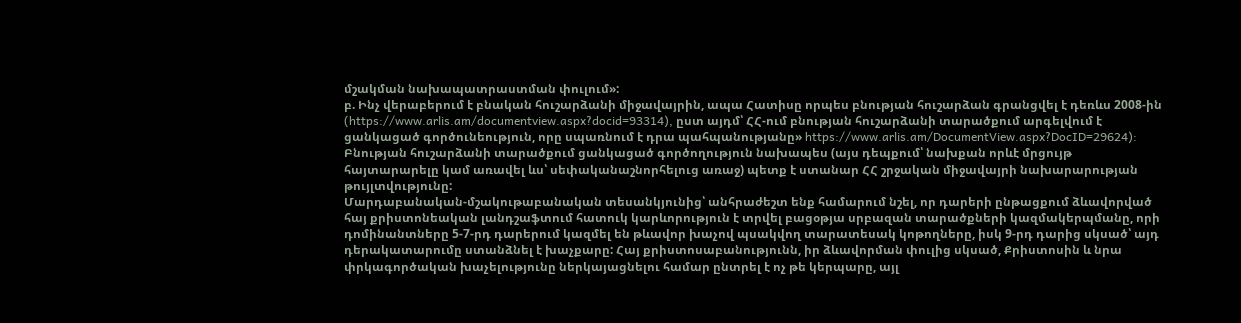մշակման նախապատրաստման փուլում»:
բ. Ինչ վերաբերում է բնական հուշարձանի միջավայրին, ապա Հատիսը որպես բնության հուշարձան գրանցվել է դեռևս 2008-ին (https://www.arlis.am/documentview.aspx?docid=93314), ըստ այդմ՝ ՀՀ-ում բնության հուշարձանի տարածքում արգելվում է ցանկացած գործունեություն, որը սպառնում է դրա պահպանությանը» https://www.arlis.am/DocumentView.aspx?DocID=29624): Բնության հուշարձանի տարածքում ցանկացած գործողություն նախապես (այս դեպքում՝ նախքան որևէ մրցույթ հայտարարելը կամ առավել ևս՝ սեփականաշնորհելուց առաջ) պետք է ստանար ՀՀ շրջական միջավայրի նախարարության թույլտվությունը:
Մարդաբանական-մշակութաբանական տեսանկյունից՝ անհրաժեշտ ենք համարում նշել, որ դարերի ընթացքում ձևավորված հայ քրիստոնեական լանդշաֆտում հատուկ կարևորություն է տրվել բացօթյա սրբազան տարածքների կազմակերպմանը, որի դոմինանտները 5-7-րդ դարերում կազմել են թևավոր խաչով պսակվող տարատեսակ կոթողները, իսկ 9-րդ դարից սկսած՝ այդ դերակատարումը ստանձնել է խաչքարը: Հայ քրիստոսաբանությունն, իր ձևավորման փուլից սկսած, Քրիստոսին և նրա փրկագործական խաչելությունը ներկայացնելու համար ընտրել է ոչ թե կերպարը, այլ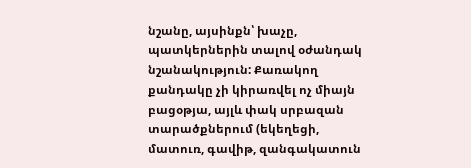նշանը, այսինքն՝ խաչը, պատկերներին տալով օժանդակ նշանակություն: Քառակող քանդակը չի կիրառվել ոչ միայն բացօթյա, այլև փակ սրբազան տարածքներում (եկեղեցի, մատուռ, գավիթ, զանգակատուն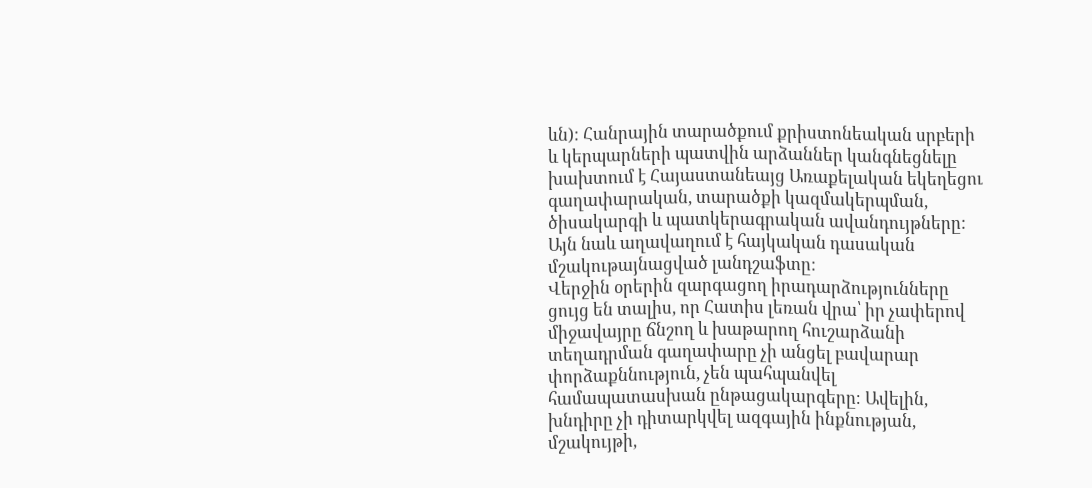ևն): Հանրային տարածքում քրիստոնեական սրբերի և կերպարների պատվին արձաններ կանգնեցնելը խախտում է Հայաստանեայց Առաքելական եկեղեցու գաղափարական, տարածքի կազմակերպման, ծիսակարգի և պատկերագրական ավանդույթները: Այն նաև աղավաղում է հայկական դասական մշակութայնացված լանդշաֆտը:
Վերջին օրերին զարգացող իրադարձությունները ցույց են տալիս, որ Հատիս լեռան վրա՝ իր չափերով միջավայրը ճնշող և խաթարող հուշարձանի տեղադրման գաղափարը չի անցել բավարար փորձաքննություն, չեն պահպանվել համապատասխան ընթացակարգերը։ Ավելին, խնդիրը չի դիտարկվել ազգային ինքնության, մշակույթի,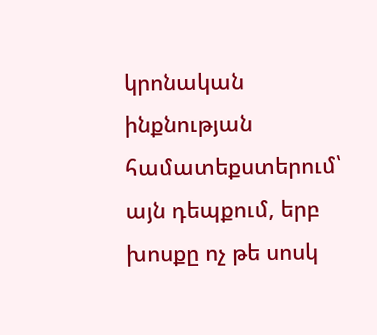կրոնական ինքնության համատեքստերում՝ այն դեպքում, երբ խոսքը ոչ թե սոսկ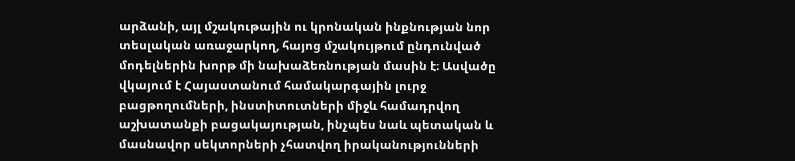արձանի, այլ մշակութային ու կրոնական ինքնության նոր տեսլական առաջարկող, հայոց մշակույթում ընդունված մոդելներին խորթ մի նախաձեռնության մասին է։ Ասվածը վկայում է Հայաստանում համակարգային լուրջ բացթողումների, ինստիտուտների միջև համադրվող աշխատանքի բացակայության, ինչպես նաև պետական և մասնավոր սեկտորների չհատվող իրականությունների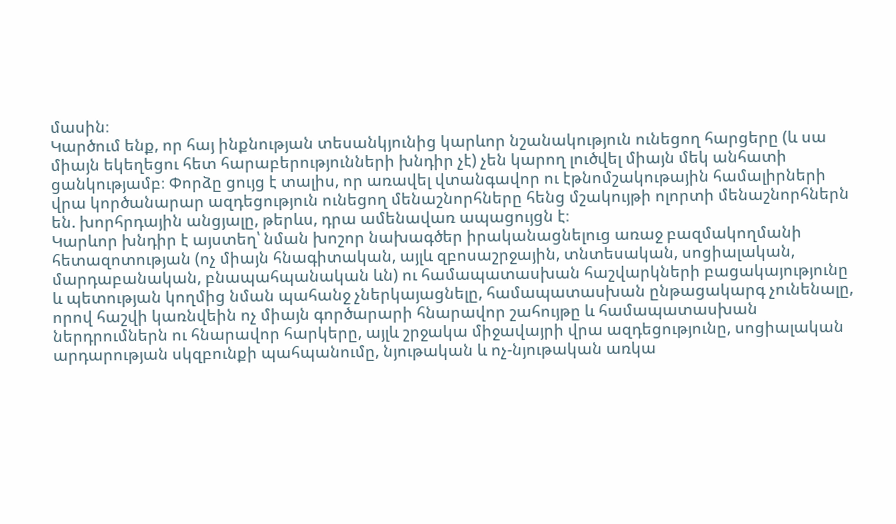մասին։
Կարծում ենք, որ հայ ինքնության տեսանկյունից կարևոր նշանակություն ունեցող հարցերը (և սա միայն եկեղեցու հետ հարաբերությունների խնդիր չէ) չեն կարող լուծվել միայն մեկ անհատի ցանկությամբ։ Փորձը ցույց է տալիս, որ առավել վտանգավոր ու էթնոմշակութային համալիրների վրա կործանարար ազդեցություն ունեցող մենաշնորհները հենց մշակույթի ոլորտի մենաշնորհներն են. խորհրդային անցյալը, թերևս, դրա ամենավառ ապացույցն է։
Կարևոր խնդիր է այստեղ՝ նման խոշոր նախագծեր իրականացնելուց առաջ բազմակողմանի հետազոտության (ոչ միայն հնագիտական, այլև զբոսաշրջային, տնտեսական, սոցիալական, մարդաբանական, բնապահպանական ևն) ու համապատասխան հաշվարկների բացակայությունը և պետության կողմից նման պահանջ չներկայացնելը, համապատասխան ընթացակարգ չունենալը, որով հաշվի կառնվեին ոչ միայն գործարարի հնարավոր շահույթը և համապատասխան ներդրումներն ու հնարավոր հարկերը, այլև շրջակա միջավայրի վրա ազդեցությունը, սոցիալական արդարության սկզբունքի պահպանումը, նյութական և ոչ-նյութական առկա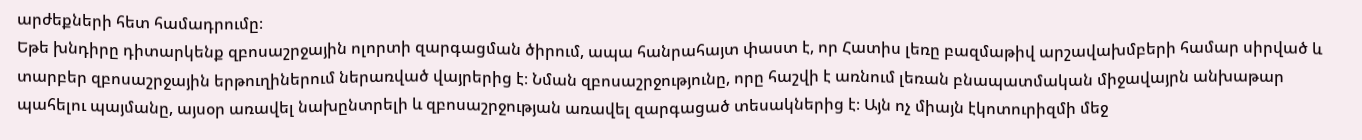արժեքների հետ համադրումը։
Եթե խնդիրը դիտարկենք զբոսաշրջային ոլորտի զարգացման ծիրում, ապա հանրահայտ փաստ է, որ Հատիս լեռը բազմաթիվ արշավախմբերի համար սիրված և տարբեր զբոսաշրջային երթուղիներում ներառված վայրերից է։ Նման զբոսաշրջությունը, որը հաշվի է առնում լեռան բնապատմական միջավայրն անխաթար պահելու պայմանը, այսօր առավել նախընտրելի և զբոսաշրջության առավել զարգացած տեսակներից է։ Այն ոչ միայն էկոտուրիզմի մեջ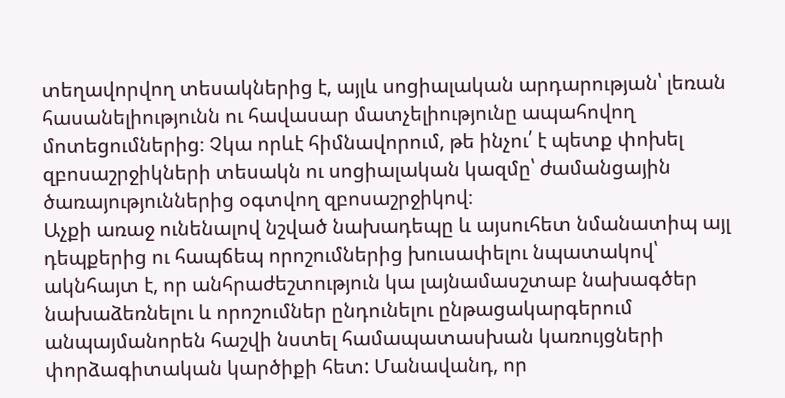տեղավորվող տեսակներից է, այլև սոցիալական արդարության՝ լեռան հասանելիությունն ու հավասար մատչելիությունը ապահովող մոտեցումներից։ Չկա որևէ հիմնավորում, թե ինչու՛ է պետք փոխել զբոսաշրջիկների տեսակն ու սոցիալական կազմը՝ ժամանցային ծառայություններից օգտվող զբոսաշրջիկով։
Աչքի առաջ ունենալով նշված նախադեպը և այսուհետ նմանատիպ այլ դեպքերից ու հապճեպ որոշումներից խուսափելու նպատակով՝ ակնհայտ է, որ անհրաժեշտություն կա լայնամասշտաբ նախագծեր նախաձեռնելու և որոշումներ ընդունելու ընթացակարգերում անպայմանորեն հաշվի նստել համապատասխան կառույցների փորձագիտական կարծիքի հետ: Մանավանդ, որ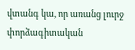վտանգ կա, որ առանց լուրջ փորձագիտական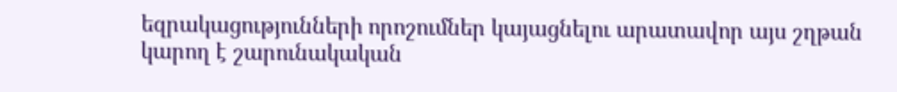եզրակացությունների որոշումներ կայացնելու արատավոր այս շղթան կարող է շարունակական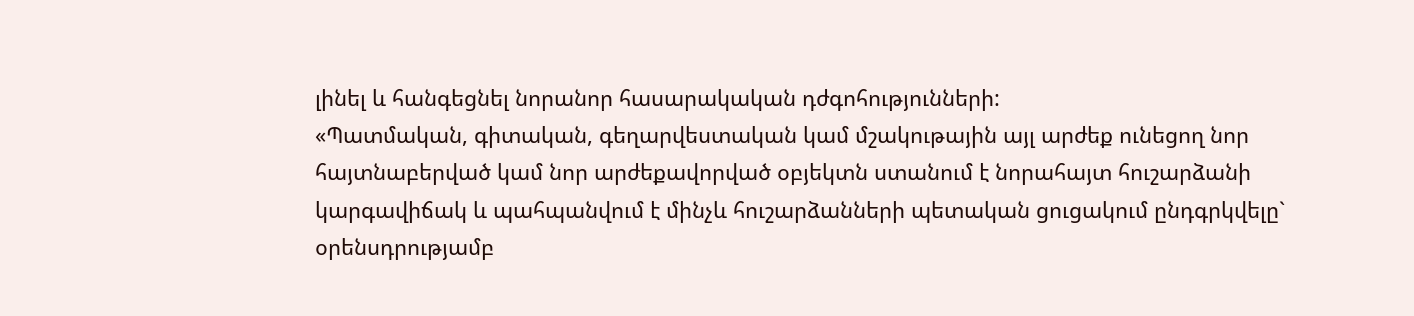լինել և հանգեցնել նորանոր հասարակական դժգոհությունների:
«Պատմական, գիտական, գեղարվեստական կամ մշակութային այլ արժեք ունեցող նոր հայտնաբերված կամ նոր արժեքավորված օբյեկտն ստանում է նորահայտ հուշարձանի կարգավիճակ և պահպանվում է մինչև հուշարձանների պետական ցուցակում ընդգրկվելը` օրենսդրությամբ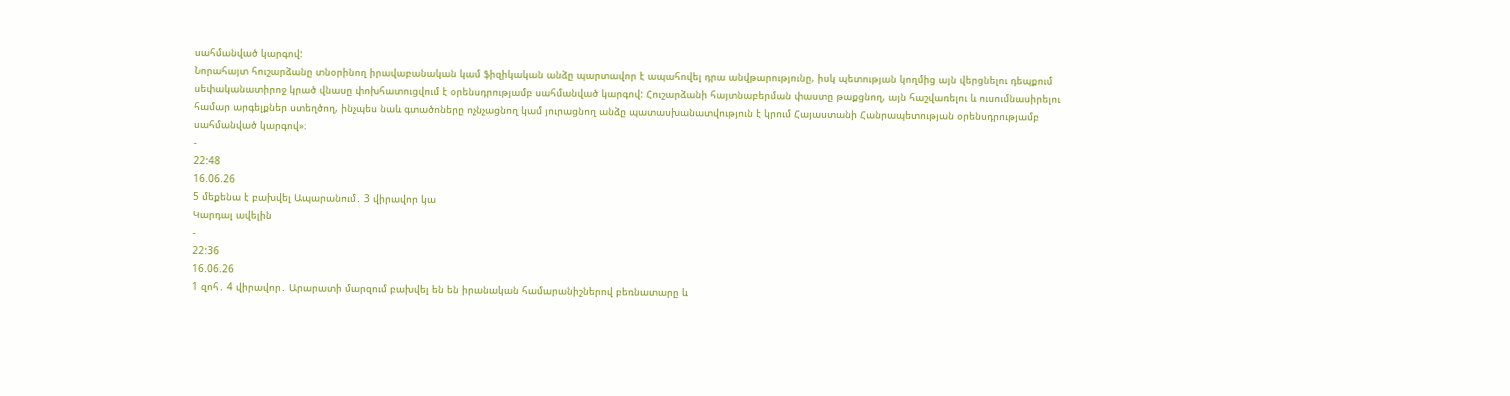սահմանված կարգով:
Նորահայտ հուշարձանը տնօրինող իրավաբանական կամ ֆիզիկական անձը պարտավոր է ապահովել դրա անվթարությունը, իսկ պետության կողմից այն վերցնելու դեպքում սեփականատիրոջ կրած վնասը փոխհատուցվում է օրենսդրությամբ սահմանված կարգով: Հուշարձանի հայտնաբերման փաստը թաքցնող, այն հաշվառելու և ուսումնասիրելու համար արգելքներ ստեղծող, ինչպես նաև գտածոները ոչնչացնող կամ յուրացնող անձը պատասխանատվություն է կրում Հայաստանի Հանրապետության օրենսդրությամբ սահմանված կարգով»։
-
22:48
16.06.26
5 մեքենա է բախվել Ապարանում․ 3 վիրավոր կա
Կարդալ ավելին
-
22:36
16.06.26
1 զոհ․ 4 վիրավոր․ Արարատի մարզում բախվել են են իրանական համարանիշներով բեռնատարը և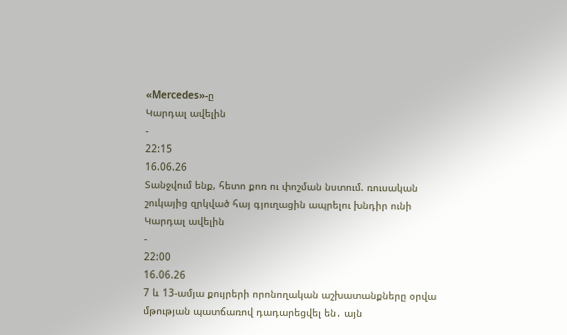«Mercedes»-ը
Կարդալ ավելին
-
22:15
16.06.26
Տանջվում ենք, հետո քոռ ու փոշման նստում. ռուսական շուկայից զրկված հայ գյուղացին ապրելու խնդիր ունի
Կարդալ ավելին
-
22:00
16.06.26
7 և 13-ամյա քույրերի որոնողական աշխատանքները օրվա մթության պատճառով դադարեցվել են․ այն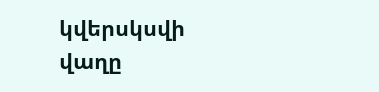կվերսկսվի վաղը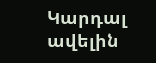Կարդալ ավելին